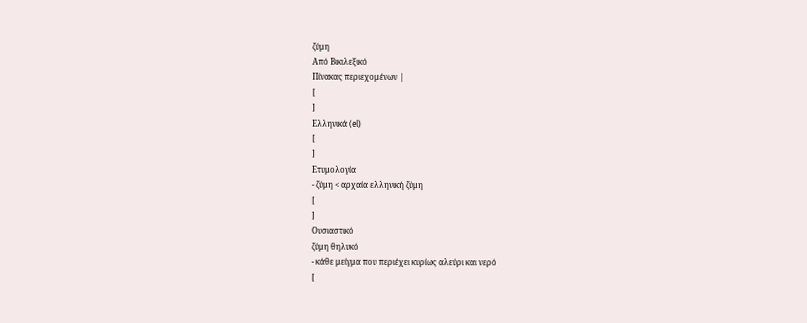ζύμη
Από Βικιλεξικό
Πίνακας περιεχομένων |
[
]
Ελληνικά (el)
[
]
Ετυμολογία
- ζύμη < αρχαία ελληνική ζύμη
[
]
Ουσιαστικό
ζύμη θηλυκό
- κάθε μείγμα που περιέχει κυρίως αλεύρι και νερό
[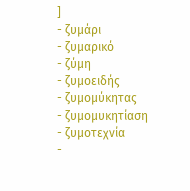]
- ζυμάρι
- ζυμαρικό
- ζύμη
- ζυμοειδής
- ζυμομύκητας
- ζυμομυκητίαση
- ζυμοτεχνία
-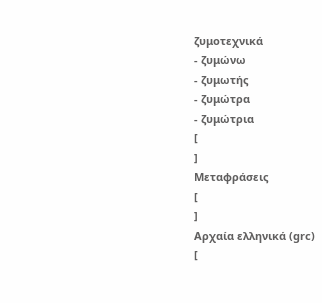ζυμοτεχνικά
- ζυμώνω
- ζυμωτής
- ζυμώτρα
- ζυμώτρια
[
]
Μεταφράσεις
[
]
Αρχαία ελληνικά (grc)
[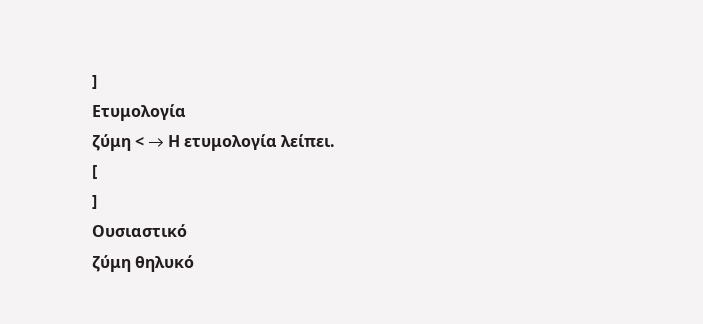]
Ετυμολογία
ζύμη < → Η ετυμολογία λείπει.
[
]
Ουσιαστικό
ζύμη θηλυκό